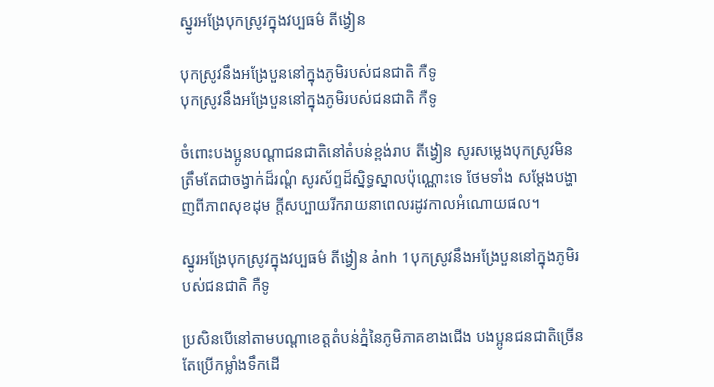ស្នូរអង្រែបុកស្រូវក្នុងវប្បធម៌ តីង្វៀន

បុកស្រូវនឹងអង្រែបួននៅក្នុងភូមិរបស់ជនជាតិ កឺទូ
បុកស្រូវនឹងអង្រែបួននៅក្នុងភូមិរបស់ជនជាតិ កឺទូ

ចំពោះបងប្អូនបណ្ដាជនជាតិនៅតំបន់ខ្ពង់រាប តីង្វៀន សូរសម្លេងបុកស្រូវមិនត្រឹមតែជាចង្វាក់ដ៏រណ្ដំ សូរស័ព្ទដ៏ស្និទ្ធស្នាលប៉ុណ្ណោះទេ ថែមទាំង សម្ដែងបង្ហាញពីភាពសុខដុម ក្ដីសប្បាយរីករាយនាពេលរដូវកាលអំណោយផល។

ស្នូរអង្រែបុកស្រូវក្នុងវប្បធម៌ តីង្វៀន ảnh 1បុកស្រូវនឹងអង្រែបួននៅក្នុងភូមិរបស់ជនជាតិ កឺទូ

ប្រសិនបើនៅតាមបណ្ដាខេត្តតំបន់ភ្នំនៃភូមិភាគខាងជើង បងប្អូនជនជាតិច្រើន តែប្រើកម្លាំងទឹកដើ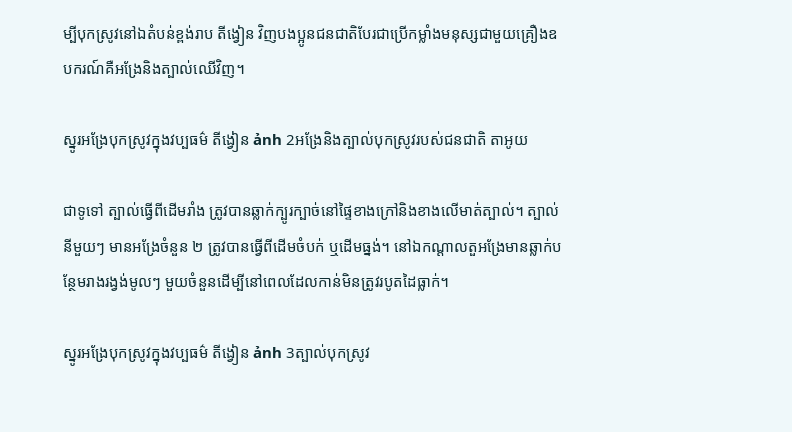ម្បីបុកស្រូវនៅឯតំបន់ខ្ពង់រាប តីង្វៀន វិញបងប្អូនជនជាតិបែរជាប្រើកម្លាំងមនុស្សជាមួយគ្រឿងឧបករណ៍គឺអង្រែនិងត្បាល់ឈើវិញ។

ស្នូរអង្រែបុកស្រូវក្នុងវប្បធម៌ តីង្វៀន ảnh 2អង្រែនិងត្បាល់បុកស្រូវរបស់ជនជាតិ តាអូយ

ជាទូទៅ ត្បាល់ធ្វើពីដើមរាំង ត្រូវបានឆ្លាក់ក្បូរក្បាច់នៅផ្ទៃខាងក្រៅនិងខាងលើមាត់ត្បាល់។ ត្បាល់នីមួយៗ មានអង្រែចំនួន ២ ត្រូវបានធ្វើពីដើមចំបក់ ឬដើមធ្នង់។ នៅឯកណ្តាលតួអង្រែមានឆ្លាក់បន្ថែមរាងរង្វង់មូលៗ មួយចំនួនដើម្បីនៅពេលដែលកាន់មិនត្រូវរបូតដៃធ្លាក់។

ស្នូរអង្រែបុកស្រូវក្នុងវប្បធម៌ តីង្វៀន ảnh 3ត្បាល់បុកស្រូវ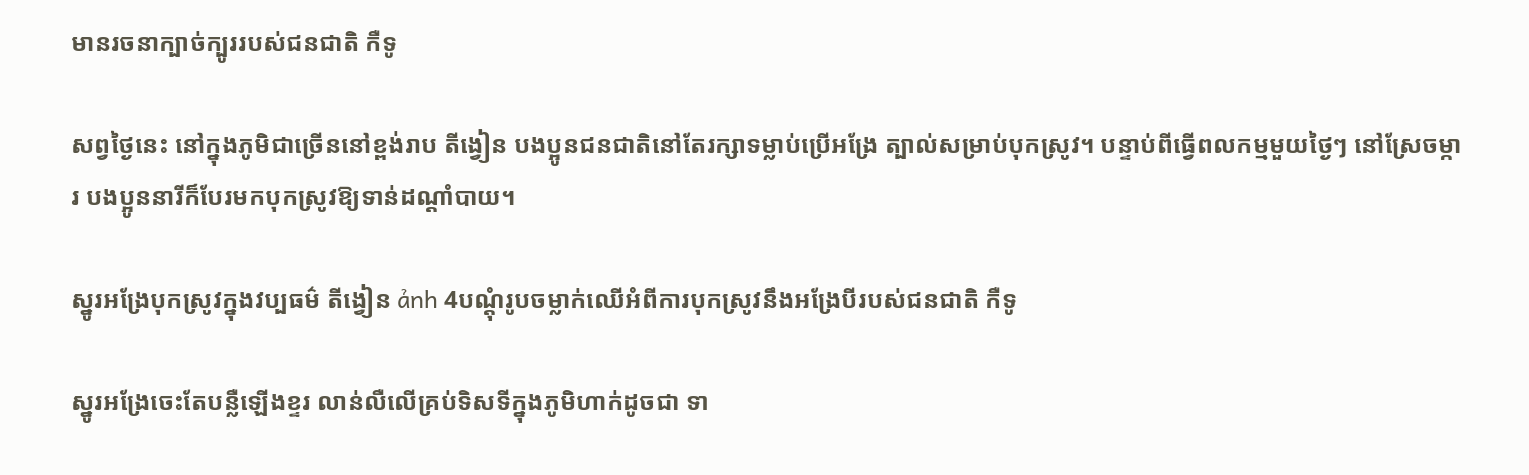មានរចនាក្បាច់ក្បូររបស់ជនជាតិ កឺទូ

សព្វថ្ងៃនេះ នៅក្នុងភូមិជាច្រើននៅខ្ពង់រាប តីង្វៀន បងប្អូនជនជាតិនៅតែរក្សាទម្លាប់ប្រើអង្រែ ត្បាល់សម្រាប់បុកស្រូវ។ បន្ទាប់ពីធ្វើពលកម្មមួយថ្ងៃៗ នៅស្រែចម្ការ បងប្អូននារីក៏បែរមកបុកស្រូវឱ្យទាន់ដណ្ដាំបាយ។

ស្នូរអង្រែបុកស្រូវក្នុងវប្បធម៌ តីង្វៀន ảnh 4បណ្តុំរូបចម្លាក់ឈើអំពីការបុកស្រូវនឹងអង្រែបីរបស់ជនជាតិ កឺទូ

ស្នូរអង្រែចេះតែបន្លឺឡើងខ្ទរ លាន់លឺលើគ្រប់ទិសទីក្នុងភូមិហាក់ដូចជា ទា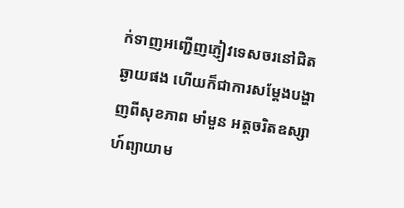ក់ទាញអញ្ជើញភ្ញៀវទេសចរនៅជិតឆ្ងាយផង ហើយក៏ជាការសម្ដែងបង្ហាញពីសុខភាព មាំមួន អត្តចរិតឧស្សាហ៍ព្យាយាម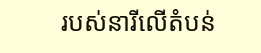របស់នារីលើតំបន់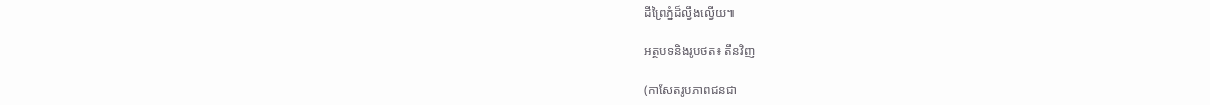ដីព្រៃភ្នំដ៏ល្វឹងល្វើយ៕

អត្ថបទនិងរូបថត៖ តឹនវិញ

(កាសែតរូបភាពជនជា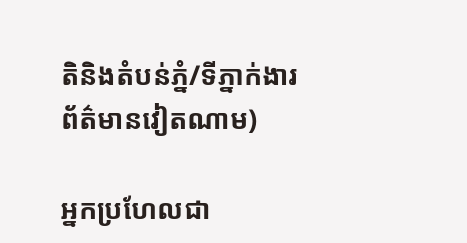តិនិងតំបន់ភ្នំ/ទីភ្នាក់ងារព័ត៌មានវៀតណាម)

អ្នកប្រហែលជា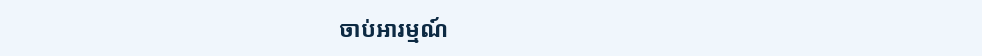ចាប់អារម្មណ៍